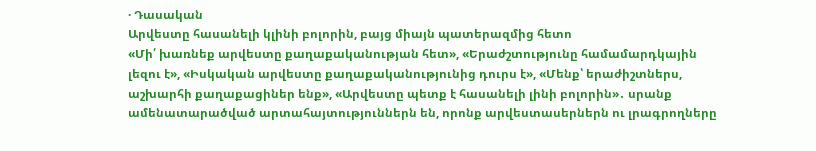· Դասական
Արվեստը հասանելի կլինի բոլորին, բայց միայն պատերազմից հետո
«Մի՛ խառնեք արվեստը քաղաքականության հետ», «Երաժշտությունը համամարդկային լեզու է», «Իսկական արվեստը քաղաքականությունից դուրս է», «Մենք՝ երաժիշտներս, աշխարհի քաղաքացիներ ենք», «Արվեստը պետք է հասանելի լինի բոլորին»․ սրանք ամենատարածված արտահայտություններն են, որոնք արվեստասերներն ու լրագրողները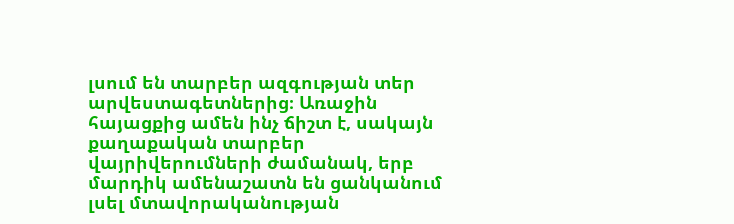լսում են տարբեր ազգության տեր արվեստագետներից։ Առաջին հայացքից ամեն ինչ ճիշտ է, սակայն քաղաքական տարբեր վայրիվերումների ժամանակ, երբ մարդիկ ամենաշատն են ցանկանում լսել մտավորականության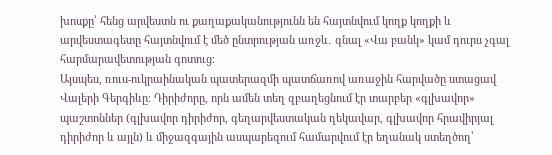խոսքը՝ հենց արվեստն ու քաղաքականությունն են հայտնվում կողք կողքի և արվեստագետը հայտնվում է մեծ ընտրության առջև․ գնալ «Վա բանկ» կամ դուրս չգալ հարմարավետության գոտուց։
Այսպես, ռուս-ուկրաինական պատերազմի պատճառով առաջին հարվածը ստացավ Վալերի Գերգիևը։ Դիրիժորը, որն ամեն տեղ զբաղեցնում էր տարբեր «գլխավոր» պաշտոններ (գլխավոր դիրիժոր, գեղարվեստական ղեկավար, գլխավոր հրավիրյալ դիրիժոր և այլն) և միջազգային ասպարեզում համարվում էր եղանակ ստեղծող՝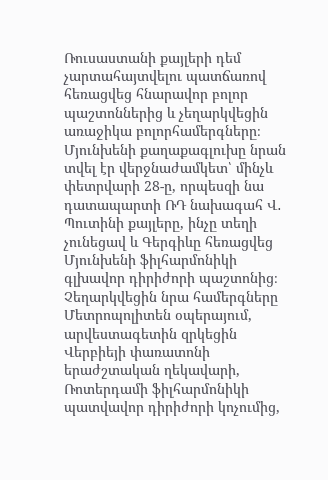Ռուսաստանի քայլերի դեմ չարտահայտվելու պատճառով հեռացվեց հնարավոր բոլոր պաշտոններից և չեղարկվեցին առաջիկա բոլորհամերգները։ Մյունխենի քաղաքագլուխը նրան տվել էր վերջնաժամկետ՝ մինչև փետրվարի 28-ը, որպեսզի նա դատապարտի ՌԴ նախագահ Վ․ Պուտինի քայլերը, ինչը տեղի չունեցավ և Գերգիևը հեռացվեց Մյունխենի ֆիլհարմոնիկի գլխավոր դիրիժորի պաշտոնից։ Չեղարկվեցին նրա համերգները Մետրոպոլիտեն օպերայում, արվեստագետին զրկեցին Վերբիեյի փառատոնի երաժշտական ղեկավարի, Ռոտերդամի ֆիլհարմոնիկի պատվավոր դիրիժորի կոչումից,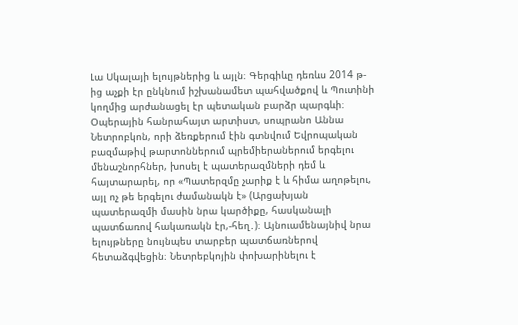Լա Սկալայի ելույթներից և այլն։ Գերգիևը դեռևս 2014 թ-ից աչքի էր ընկնում իշխանամետ պահվածքով և Պուտինի կողմից արժանացել էր պետական բարձր պարգևի։
Օպերային հանրահայտ արտիստ, սոպրանո Աննա Նետրոբկոն, որի ձեռքերում էին գտնվում Եվրոպական բազմաթիվ թարտոններում պրեմիերաներում երգելու մենաշնորհներ, խոսել է պատերազմների դեմ և հայտարարել, որ «Պատերզմը չարիք է և հիմա աղոթելու, այլ ոչ թե երգելու ժամանակն է» (Արցախյան պատերազմի մասին նրա կարծիքը, հասկանալի պատճառով հակառակն էր,-հեղ․)։ Այնուամենայնիվ նրա ելույթները նույնպես տարբեր պատճառներով հետաձգվեցին։ Նետրեբկոյին փոխարինելու է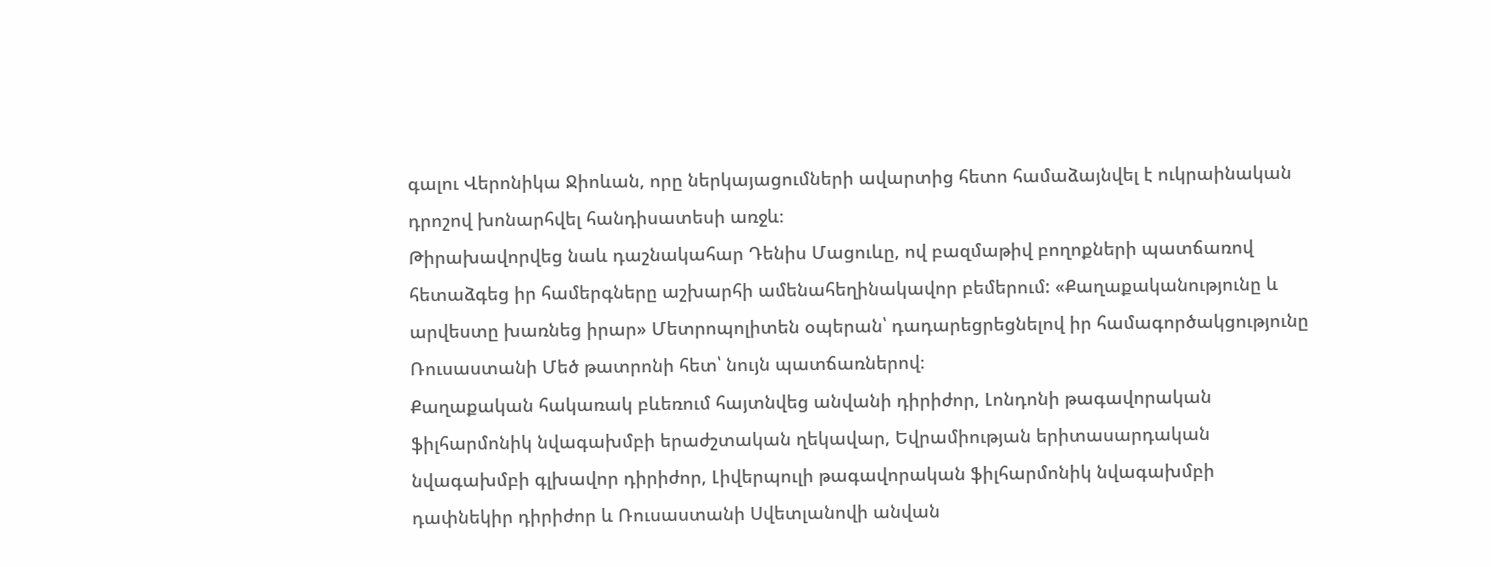գալու Վերոնիկա Ջիոևան, որը ներկայացումների ավարտից հետո համաձայնվել է ուկրաինական դրոշով խոնարհվել հանդիսատեսի առջև։
Թիրախավորվեց նաև դաշնակահար Դենիս Մացուևը, ով բազմաթիվ բողոքների պատճառով հետաձգեց իր համերգները աշխարհի ամենահեղինակավոր բեմերում: «Քաղաքականությունը և արվեստը խառնեց իրար» Մետրոպոլիտեն օպերան՝ դադարեցրեցնելով իր համագործակցությունը Ռուսաստանի Մեծ թատրոնի հետ՝ նույն պատճառներով։
Քաղաքական հակառակ բևեռում հայտնվեց անվանի դիրիժոր, Լոնդոնի թագավորական ֆիլհարմոնիկ նվագախմբի երաժշտական ղեկավար, Եվրամիության երիտասարդական նվագախմբի գլխավոր դիրիժոր, Լիվերպուլի թագավորական ֆիլհարմոնիկ նվագախմբի դափնեկիր դիրիժոր և Ռուսաստանի Սվետլանովի անվան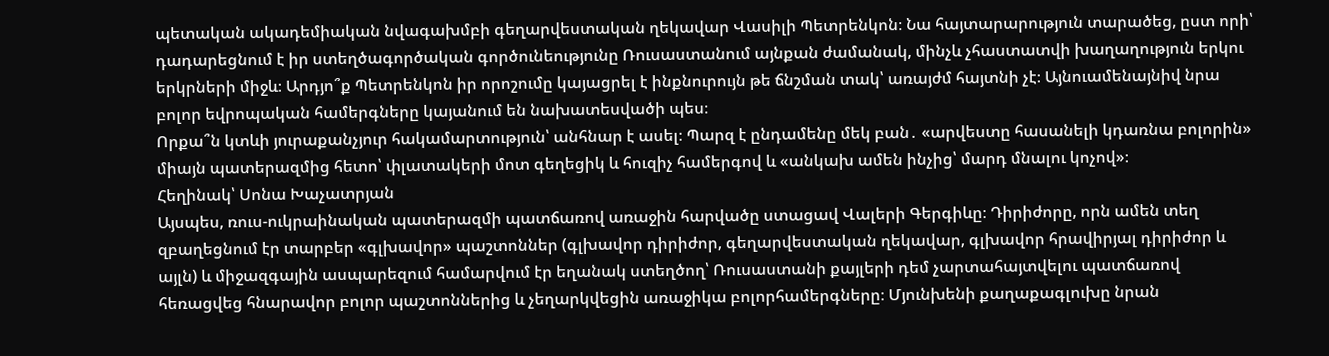պետական ակադեմիական նվագախմբի գեղարվեստական ղեկավար Վասիլի Պետրենկոն։ Նա հայտարարություն տարածեց, ըստ որի՝ դադարեցնում է իր ստեղծագործական գործունեությունը Ռուսաստանում այնքան ժամանակ, մինչև չհաստատվի խաղաղություն երկու երկրների միջև։ Արդյո՞ք Պետրենկոն իր որոշումը կայացրել է ինքնուրույն թե ճնշման տակ՝ առայժմ հայտնի չէ։ Այնուամենայնիվ նրա բոլոր եվրոպական համերգները կայանում են նախատեսվածի պես։
Որքա՞ն կտևի յուրաքանչյուր հակամարտություն՝ անհնար է ասել։ Պարզ է ընդամենը մեկ բան․ «արվեստը հասանելի կդառնա բոլորին» միայն պատերազմից հետո՝ փլատակերի մոտ գեղեցիկ և հուզիչ համերգով և «անկախ ամեն ինչից՝ մարդ մնալու կոչով»։
Հեղինակ՝ Սոնա Խաչատրյան
Այսպես, ռուս-ուկրաինական պատերազմի պատճառով առաջին հարվածը ստացավ Վալերի Գերգիևը։ Դիրիժորը, որն ամեն տեղ զբաղեցնում էր տարբեր «գլխավոր» պաշտոններ (գլխավոր դիրիժոր, գեղարվեստական ղեկավար, գլխավոր հրավիրյալ դիրիժոր և այլն) և միջազգային ասպարեզում համարվում էր եղանակ ստեղծող՝ Ռուսաստանի քայլերի դեմ չարտահայտվելու պատճառով հեռացվեց հնարավոր բոլոր պաշտոններից և չեղարկվեցին առաջիկա բոլորհամերգները։ Մյունխենի քաղաքագլուխը նրան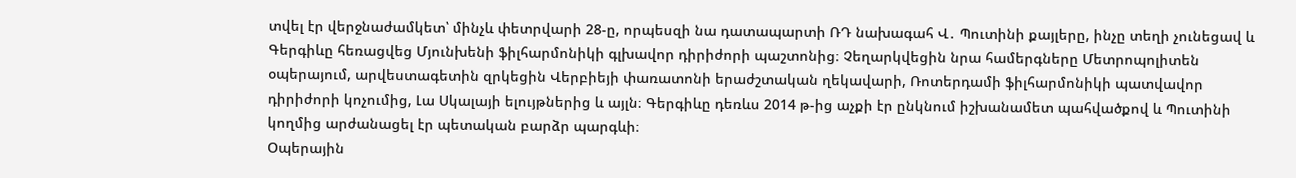տվել էր վերջնաժամկետ՝ մինչև փետրվարի 28-ը, որպեսզի նա դատապարտի ՌԴ նախագահ Վ․ Պուտինի քայլերը, ինչը տեղի չունեցավ և Գերգիևը հեռացվեց Մյունխենի ֆիլհարմոնիկի գլխավոր դիրիժորի պաշտոնից։ Չեղարկվեցին նրա համերգները Մետրոպոլիտեն օպերայում, արվեստագետին զրկեցին Վերբիեյի փառատոնի երաժշտական ղեկավարի, Ռոտերդամի ֆիլհարմոնիկի պատվավոր դիրիժորի կոչումից, Լա Սկալայի ելույթներից և այլն։ Գերգիևը դեռևս 2014 թ-ից աչքի էր ընկնում իշխանամետ պահվածքով և Պուտինի կողմից արժանացել էր պետական բարձր պարգևի։
Օպերային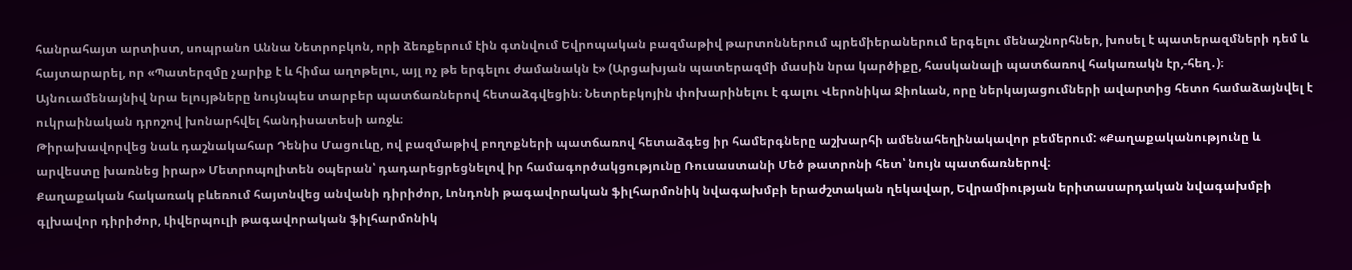հանրահայտ արտիստ, սոպրանո Աննա Նետրոբկոն, որի ձեռքերում էին գտնվում Եվրոպական բազմաթիվ թարտոններում պրեմիերաներում երգելու մենաշնորհներ, խոսել է պատերազմների դեմ և հայտարարել, որ «Պատերզմը չարիք է և հիմա աղոթելու, այլ ոչ թե երգելու ժամանակն է» (Արցախյան պատերազմի մասին նրա կարծիքը, հասկանալի պատճառով հակառակն էր,-հեղ․)։ Այնուամենայնիվ նրա ելույթները նույնպես տարբեր պատճառներով հետաձգվեցին։ Նետրեբկոյին փոխարինելու է գալու Վերոնիկա Ջիոևան, որը ներկայացումների ավարտից հետո համաձայնվել է ուկրաինական դրոշով խոնարհվել հանդիսատեսի առջև։
Թիրախավորվեց նաև դաշնակահար Դենիս Մացուևը, ով բազմաթիվ բողոքների պատճառով հետաձգեց իր համերգները աշխարհի ամենահեղինակավոր բեմերում: «Քաղաքականությունը և արվեստը խառնեց իրար» Մետրոպոլիտեն օպերան՝ դադարեցրեցնելով իր համագործակցությունը Ռուսաստանի Մեծ թատրոնի հետ՝ նույն պատճառներով։
Քաղաքական հակառակ բևեռում հայտնվեց անվանի դիրիժոր, Լոնդոնի թագավորական ֆիլհարմոնիկ նվագախմբի երաժշտական ղեկավար, Եվրամիության երիտասարդական նվագախմբի գլխավոր դիրիժոր, Լիվերպուլի թագավորական ֆիլհարմոնիկ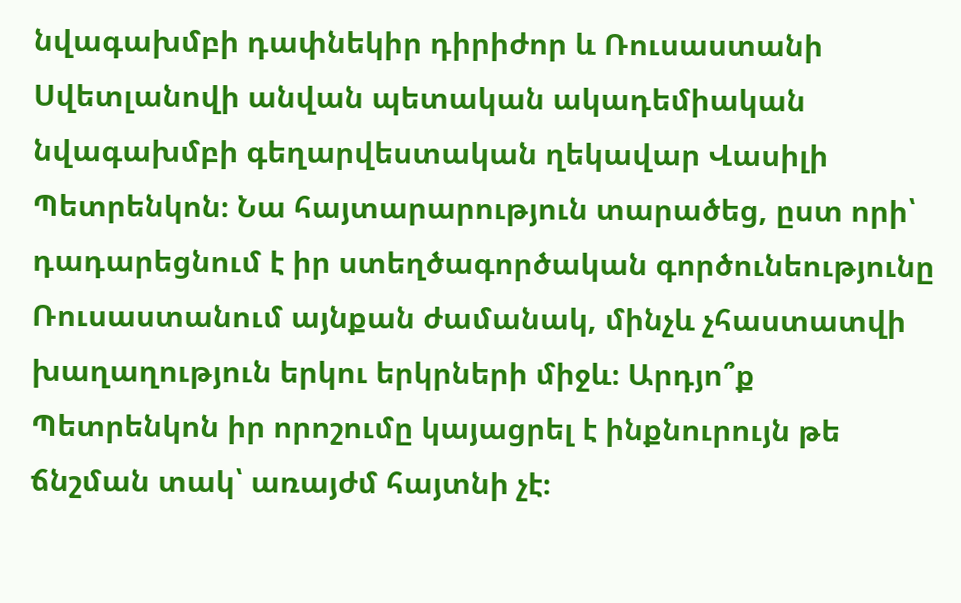նվագախմբի դափնեկիր դիրիժոր և Ռուսաստանի Սվետլանովի անվան պետական ակադեմիական նվագախմբի գեղարվեստական ղեկավար Վասիլի Պետրենկոն։ Նա հայտարարություն տարածեց, ըստ որի՝ դադարեցնում է իր ստեղծագործական գործունեությունը Ռուսաստանում այնքան ժամանակ, մինչև չհաստատվի խաղաղություն երկու երկրների միջև։ Արդյո՞ք Պետրենկոն իր որոշումը կայացրել է ինքնուրույն թե ճնշման տակ՝ առայժմ հայտնի չէ։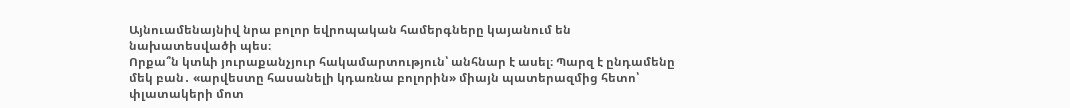Այնուամենայնիվ նրա բոլոր եվրոպական համերգները կայանում են նախատեսվածի պես։
Որքա՞ն կտևի յուրաքանչյուր հակամարտություն՝ անհնար է ասել։ Պարզ է ընդամենը մեկ բան․ «արվեստը հասանելի կդառնա բոլորին» միայն պատերազմից հետո՝ փլատակերի մոտ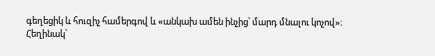գեղեցիկ և հուզիչ համերգով և «անկախ ամեն ինչից՝ մարդ մնալու կոչով»։
Հեղինակ՝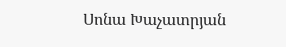Սոնա Խաչատրյան